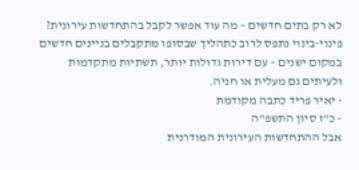לא רק בתים חדשים – מה עוד אפשר לקבל בהתחדשות עירונית?
פינוי-בינוי נתפס לרוב כתהליך שבסופו מתקבלים בניינים חדשים במקום ישנים – עם דירות גדולות יותר, תשתיות מתקדמות ולעיתים גם מעלית או חניה.
- יאיר פריד כתבה מקודמת
- כ"ז סיון התשפ"ה
אבל ההתחדשות העירונית המודרנית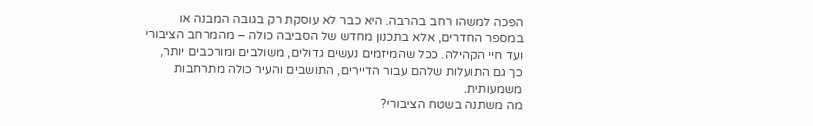הפכה למשהו רחב בהרבה. היא כבר לא עוסקת רק בגובה המבנה או במספר החדרים, אלא בתכנון מחדש של הסביבה כולה – מהמרחב הציבורי ועד חיי הקהילה. ככל שהמיזמים נעשים גדולים, משולבים ומורכבים יותר, כך גם התועלות שלהם עבור הדיירים, התושבים והעיר כולה מתרחבות משמעותית.
מה משתנה בשטח הציבורי?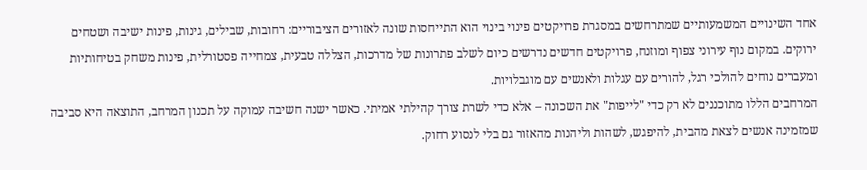אחד השינויים המשמעותיים שמתרחשים במסגרת פרויקטים פינוי בינוי הוא התייחסות שונה לאזורים הציבוריים: רחובות, שבילים, גינות, פינות ישיבה ושטחים ירוקים. במקום נוף עירוני צפוף ומוזנח, פרויקטים חדשים נדרשים כיום לשלב פתרונות של מדרכות, הצללה טבעית, צמחייה פסטורלית, פינות משחק בטיחותיות ומעברים נוחים להולכי רגל, להורים עם עגלות ולאנשים עם מוגבלויות.
המרחבים הללו מתוכננים לא רק כדי "לייפות" את השכונה – אלא כדי לשרת צורך קהילתי אמיתי. כאשר ישנה חשיבה עמוקה על תכנון המרחב, התוצאה היא סביבה שמזמינה אנשים לצאת מהבית, להיפגש, לשהות וליהנות מהאזור גם בלי לנסוע רחוק.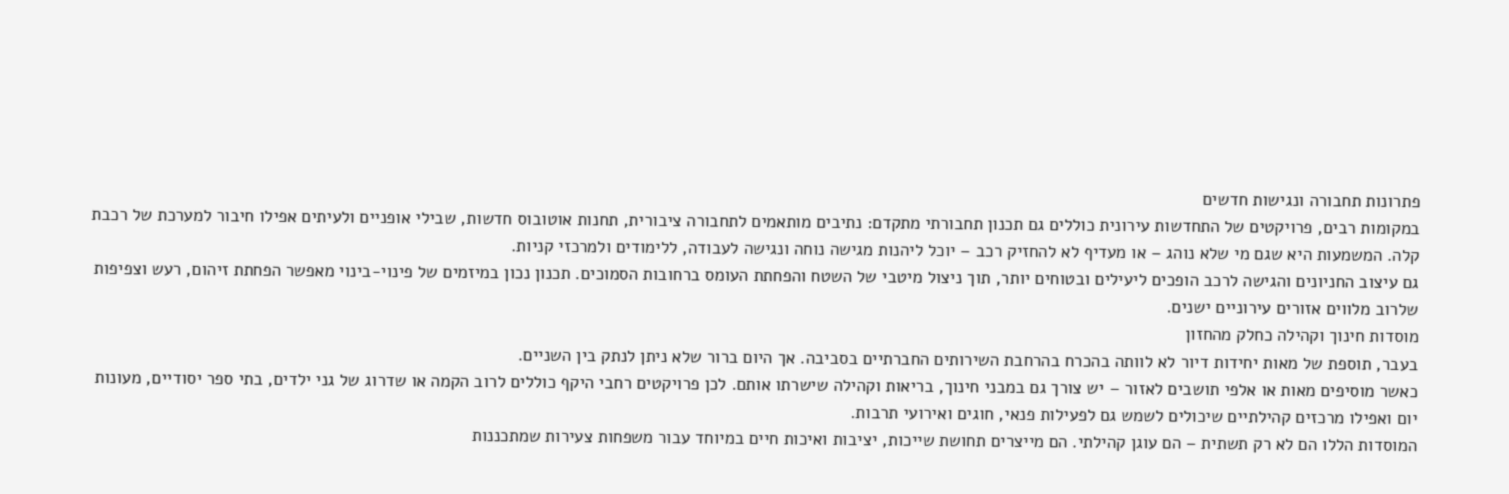פתרונות תחבורה ונגישות חדשים
במקומות רבים, פרויקטים של התחדשות עירונית כוללים גם תכנון תחבורתי מתקדם: נתיבים מותאמים לתחבורה ציבורית, תחנות אוטובוס חדשות, שבילי אופניים ולעיתים אפילו חיבור למערכת של רכבת קלה. המשמעות היא שגם מי שלא נוהג – או מעדיף לא להחזיק רכב – יוכל ליהנות מגישה נוחה ונגישה לעבודה, ללימודים ולמרכזי קניות.
גם עיצוב החניונים והגישה לרכב הופכים ליעילים ובטוחים יותר, תוך ניצול מיטבי של השטח והפחתת העומס ברחובות הסמוכים. תכנון נכון במיזמים של פינוי-בינוי מאפשר הפחתת זיהום, רעש וצפיפות שלרוב מלווים אזורים עירוניים ישנים.
מוסדות חינוך וקהילה כחלק מהחזון
בעבר, תוספת של מאות יחידות דיור לא לוותה בהכרח בהרחבת השירותים החברתיים בסביבה. אך היום ברור שלא ניתן לנתק בין השניים.
כאשר מוסיפים מאות או אלפי תושבים לאזור – יש צורך גם במבני חינוך, בריאות וקהילה שישרתו אותם. לכן פרויקטים רחבי היקף כוללים לרוב הקמה או שדרוג של גני ילדים, בתי ספר יסודיים, מעונות יום ואפילו מרכזים קהילתיים שיכולים לשמש גם לפעילות פנאי, חוגים ואירועי תרבות.
המוסדות הללו הם לא רק תשתית – הם עוגן קהילתי. הם מייצרים תחושת שייכות, יציבות ואיכות חיים במיוחד עבור משפחות צעירות שמתכננות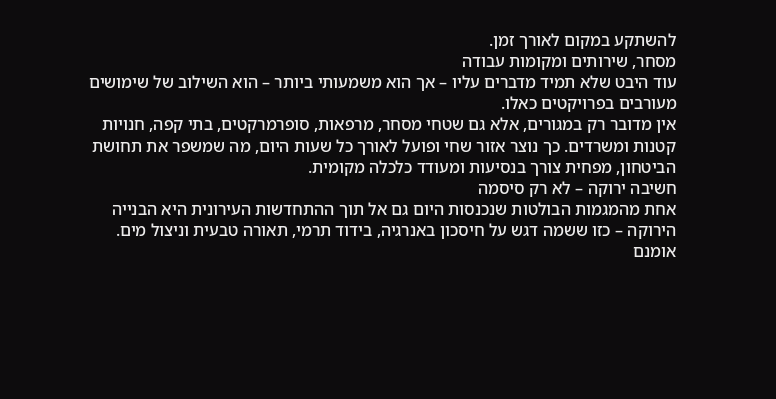להשתקע במקום לאורך זמן.
מסחר, שירותים ומקומות עבודה
עוד היבט שלא תמיד מדברים עליו – אך הוא משמעותי ביותר – הוא השילוב של שימושים מעורבים בפרויקטים כאלו.
אין מדובר רק במגורים, אלא גם שטחי מסחר, מרפאות, סופרמרקטים, בתי קפה, חנויות קטנות ומשרדים. כך נוצר אזור שחי ופועל לאורך כל שעות היום, מה שמשפר את תחושת הביטחון, מפחית צורך בנסיעות ומעודד כלכלה מקומית.
חשיבה ירוקה – לא רק סיסמה
אחת מהמגמות הבולטות שנכנסות היום גם אל תוך ההתחדשות העירונית היא הבנייה הירוקה – כזו ששמה דגש על חיסכון באנרגיה, בידוד תרמי, תאורה טבעית וניצול מים. אומנם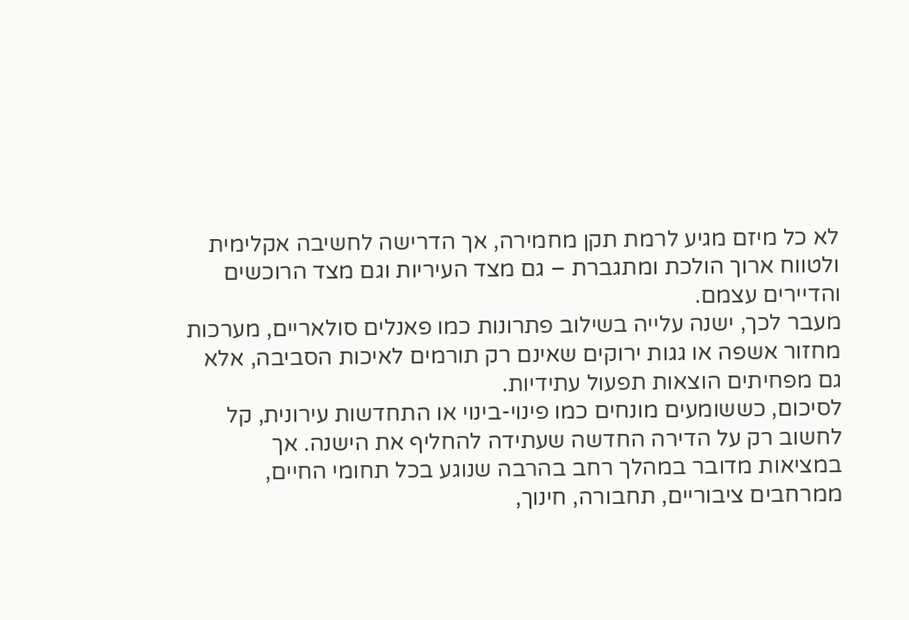לא כל מיזם מגיע לרמת תקן מחמירה, אך הדרישה לחשיבה אקלימית ולטווח ארוך הולכת ומתגברת – גם מצד העיריות וגם מצד הרוכשים והדיירים עצמם.
מעבר לכך, ישנה עלייה בשילוב פתרונות כמו פאנלים סולאריים, מערכות מחזור אשפה או גגות ירוקים שאינם רק תורמים לאיכות הסביבה, אלא גם מפחיתים הוצאות תפעול עתידיות.
לסיכום, כששומעים מונחים כמו פינוי-בינוי או התחדשות עירונית, קל לחשוב רק על הדירה החדשה שעתידה להחליף את הישנה. אך במציאות מדובר במהלך רחב בהרבה שנוגע בכל תחומי החיים, ממרחבים ציבוריים, תחבורה, חינוך,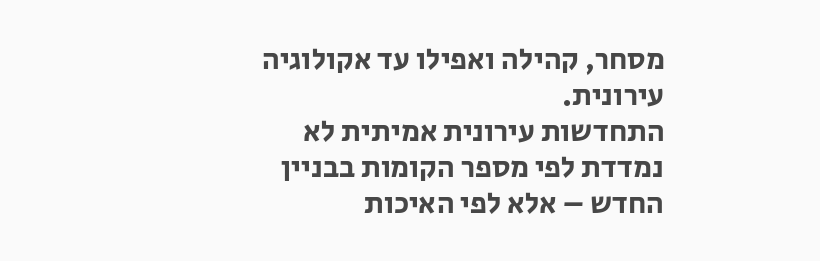מסחר, קהילה ואפילו עד אקולוגיה עירונית.
התחדשות עירונית אמיתית לא נמדדת לפי מספר הקומות בבניין החדש – אלא לפי האיכות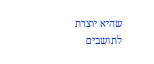שהיא יוצרת לתושבים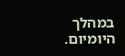במהלך היומיום.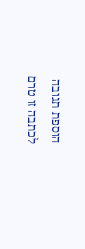הוספת תגובה
לכתבה זו טרם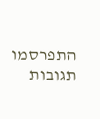התפרסמו תגובות